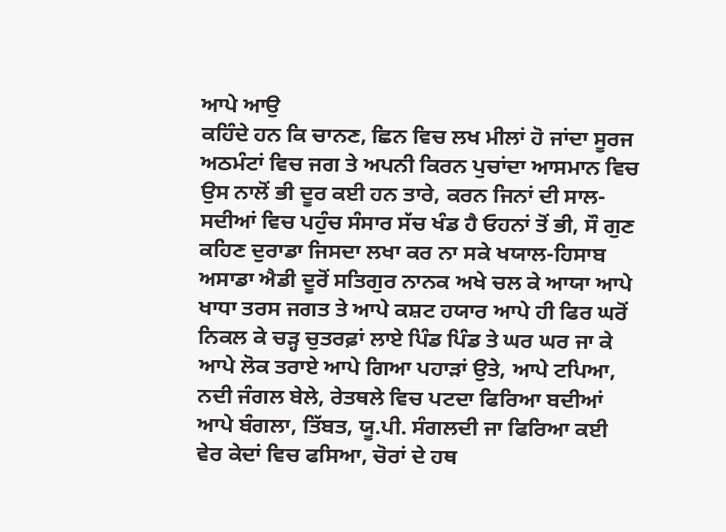ਆਪੇ ਆਉ
ਕਹਿੰਦੇ ਹਨ ਕਿ ਚਾਨਣ, ਛਿਨ ਵਿਚ ਲਖ ਮੀਲਾਂ ਹੋ ਜਾਂਦਾ ਸੂਰਜ ਅਠਮੰਟਾਂ ਵਿਚ ਜਗ ਤੇ ਅਪਨੀ ਕਿਰਨ ਪੁਚਾਂਦਾ ਆਸਮਾਨ ਵਿਚ ਉਸ ਨਾਲੋਂ ਭੀ ਦੂਰ ਕਈ ਹਨ ਤਾਰੇ, ਕਰਨ ਜਿਨਾਂ ਦੀ ਸਾਲ-ਸਦੀਆਂ ਵਿਚ ਪਹੁੰਚ ਸੰਸਾਰ ਸੱਚ ਖੰਡ ਹੈ ਓਹਨਾਂ ਤੋਂ ਭੀ, ਸੌ ਗੁਣ ਕਹਿਣ ਦੁਰਾਡਾ ਜਿਸਦਾ ਲਖਾ ਕਰ ਨਾ ਸਕੇ ਖਯਾਲ-ਹਿਸਾਬ ਅਸਾਡਾ ਐਡੀ ਦੂਰੋਂ ਸਤਿਗੁਰ ਨਾਨਕ ਅਖੇ ਚਲ ਕੇ ਆਯਾ ਆਪੇ ਖਾਧਾ ਤਰਸ ਜਗਤ ਤੇ ਆਪੇ ਕਸ਼ਟ ਹਯਾਰ ਆਪੇ ਹੀ ਫਿਰ ਘਰੋਂ ਨਿਕਲ ਕੇ ਚੜ੍ਹ ਚੁਤਰਫ਼ਾਂ ਲਾਏ ਪਿੰਡ ਪਿੰਡ ਤੇ ਘਰ ਘਰ ਜਾ ਕੇ ਆਪੇ ਲੋਕ ਤਰਾਏ ਆਪੇ ਗਿਆ ਪਹਾੜਾਂ ਉਤੇ, ਆਪੇ ਟਪਿਆ, ਨਦੀ ਜੰਗਲ ਬੇਲੇ, ਰੇਤਥਲੇ ਵਿਚ ਪਟਦਾ ਫਿਰਿਆ ਬਦੀਆਂ ਆਪੇ ਬੰਗਲਾ, ਤਿੱਬਤ, ਯੂ.ਪੀ. ਸੰਗਲਦੀ ਜਾ ਫਿਰਿਆ ਕਈ ਵੇਰ ਕੇਦਾਂ ਵਿਚ ਫਸਿਆ, ਚੋਰਾਂ ਦੇ ਹਥ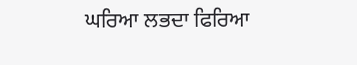ਘਰਿਆ ਲਭਦਾ ਫਿਰਿਆ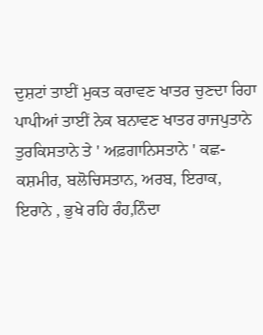ਦੁਸ਼ਟਾਂ ਤਾਈਂ ਮੁਕਤ ਕਰਾਵਣ ਖਾਤਰ ਚੁਣਦਾ ਰਿਹਾ ਪਾਪੀਆਂ ਤਾਈਂ ਨੇਕ ਬਨਾਵਣ ਖਾਤਰ ਰਾਜਪੁਤਾਨੇ ਤੁਰਕਿਸਤਾਨੇ ਤੇ ' ਅਫ਼ਗਾਨਿਸਤਾਨੇ ' ਕਛ-ਕਸ਼ਮੀਰ, ਬਲੋਚਿਸਤਾਨ, ਅਰਬ, ਇਰਾਕ, ਇਰਾਨੇ , ਭੁਖੇ ਰਹਿ ਰੰਹ,ਨਿੰਦਾ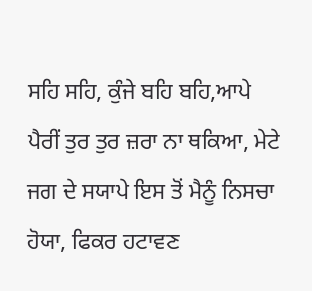ਸਹਿ ਸਹਿ, ਕੁੰਜੇ ਬਹਿ ਬਹਿ,ਆਪੇ ਪੈਰੀਂ ਤੁਰ ਤੁਰ ਜ਼ਰਾ ਨਾ ਥਕਿਆ, ਮੇਟੇ ਜਗ ਦੇ ਸਯਾਪੇ ਇਸ ਤੋਂ ਮੈਨੂੰ ਨਿਸਚਾ ਹੋਯਾ, ਫਿਕਰ ਹਟਾਵਣ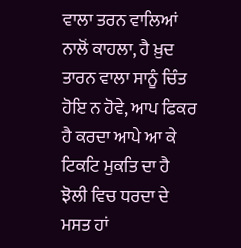ਵਾਲਾ ਤਰਨ ਵਾਲਿਆਂ ਨਾਲੋਂ ਕਾਹਲਾ, ਹੈ ਖ਼ੁਦ ਤਾਰਨ ਵਾਲਾ ਸਾਨੂੰ ਚਿੰਤ ਹੋਇ ਨ ਹੋਵੇ, ਆਪ ਫਿਕਰ ਹੈ ਕਰਦਾ ਆਪੇ ਆ ਕੇ ਟਿਕਟਿ ਮੁਕਤਿ ਦਾ ਹੈ ਝੋਲੀ ਵਿਚ ਧਰਦਾ ਦੇ ਮਸਤ ਹਾਂ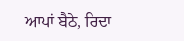ਆਪਾਂ ਬੈਠੇ, ਰਿਦਾ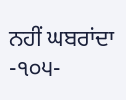ਨਹੀਂ ਘਬਰਾਂਦਾ
-੧੦੫-